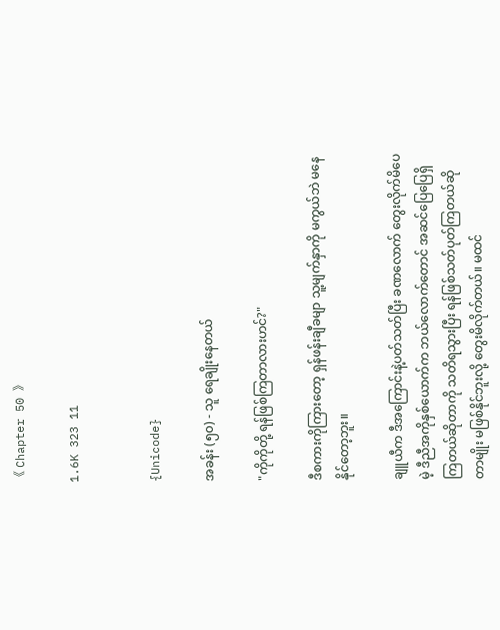《 Chapter 50 》

1.6K 323 11


{Unicode}

အခန်း (၅၀) - သူ ရေချိုးနေတယ်

"ကိုကိုတို့ ရန်ဖြစ်ကြတာလားဟင်?"

ဒီစကားကိုကြားတော့ ရှန်ဖန်းချီခမျာ သူ့မျက်နှာကို မကွယ်ဘဲ မနေနိုင်တော့ဘူး။

ချူယီက ဒီအကြောင်းနဲ့ပတ်သတ်ပြီး ခဏလောက် တွေးလိုက်မိပေမဲ့ ဒီညီအကိုနှစ်ယောက်က ဘယ်လောက်တောင် အဆင်ပြေပြေရှိကြတယ်ဆိုတာကို သတိရသွားပြီး ရန်ဖြစ်သတ်ပုတ်ကြတယ်ဆိုတာမျိုး မဖြစ်နိုင်ဘူးလို့ တွေးမိလိုက်တယ်။ မထင်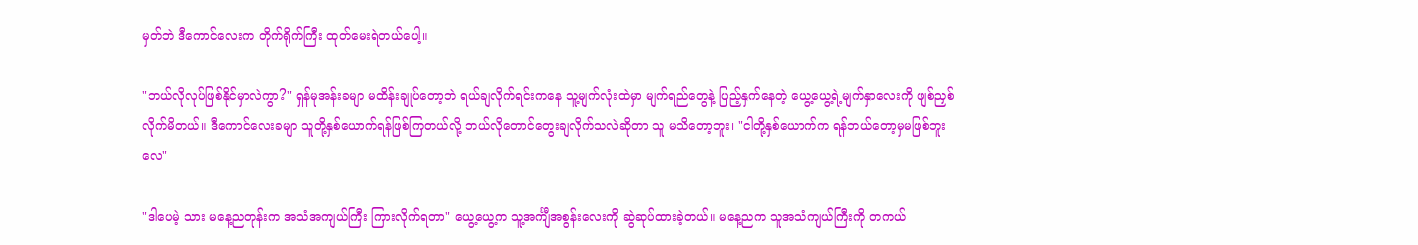မှတ်ဘဲ ဒီကောင်လေးက တိုက်ရိုက်ကြီး ထုတ်မေးရဲတယ်ပေါ့။

"ဘယ်လိုလုပ်ဖြစ်နိုင်မှာလဲကွာ?" ရှန်မုအန်းခမျာ မထိန်းချုပ်တော့ဘဲ ရယ်ချလိုက်ရင်းကနေ သူ့မျက်လုံးထဲမှာ မျက်ရည်တွေနဲ့ ပြည့်နှက်နေတဲ့ ယွေ့ယွေ့ရဲ့မျက်နှာလေးကို ဖျစ်ညှစ်လိုက်မိတယ်။ ဒီကောင်လေးခမျာ သူတို့နှစ်ယောက်ရန်ဖြစ်ကြတယ်လို့ ဘယ်လိုတောင်တွေးချလိုက်သလဲဆိုတာ သူ မသိတော့ဘူး၊ "ငါတို့နှစ်ယောက်က ရန်ဘယ်တော့မှမဖြစ်ဘူးလေ"

"ဒါပေမဲ့ သား မနေ့ညတုန်းက အသံအကျယ်ကြီး ကြားလိုက်ရတာ" ယွေ့ယွေ့က သူ့အင်္ကျီအစွန်းလေးကို ဆွဲဆုပ်ထားခဲ့တယ်။ မနေ့ညက သူအသံကျယ်ကြီးကို တကယ်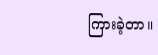ကြားခဲ့တာ။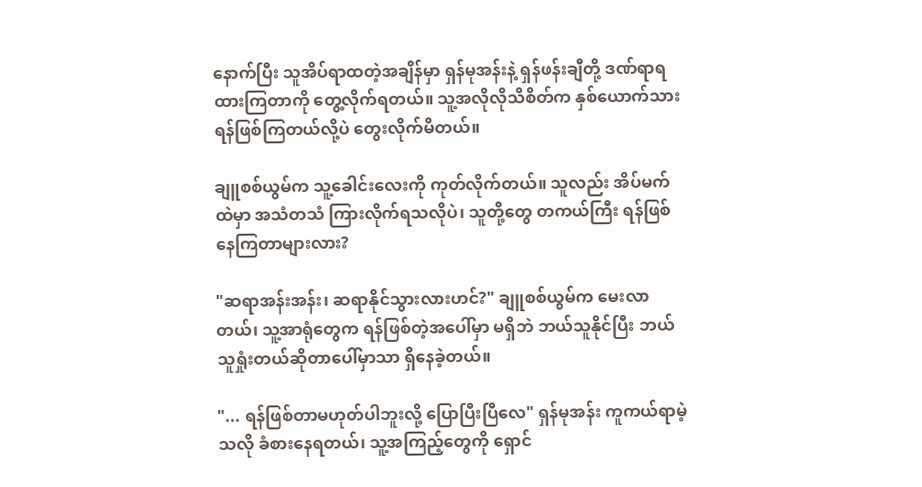နောက်ပြီး သူအိပ်ရာထတဲ့အချိန်မှာ ရှန်မုအန်းနဲ့ ရှန်ဖန်းချီတို့ ဒဏ်ရာရထားကြတာကို တွေ့လိုက်ရတယ်။ သူ့အလိုလိုသိစိတ်က နှစ်ယောက်သား ရန်ဖြစ်ကြတယ်လို့ပဲ တွေးလိုက်မိတယ်။

ချူစစ်ယွမ်က သူ့ခေါင်းလေးကို ကုတ်လိုက်တယ်။ သူလည်း အိပ်မက်ထဲမှာ အသံတသံ ကြားလိုက်ရသလိုပဲ၊ သူတို့တွေ တကယ်ကြီး ရန်ဖြစ်နေကြတာများလား?

"ဆရာအန်းအန်း၊ ဆရာနိုင်သွားလားဟင်?" ချူစစ်ယွမ်က မေးလာတယ်၊ သူ့အာရုံတွေက ရန်ဖြစ်တဲ့အပေါ်မှာ မရှိဘဲ ဘယ်သူနိုင်ပြီး ဘယ်သူရှုံးတယ်ဆိုတာပေါ်မှာသာ ရှိနေခဲ့တယ်။

"... ရန်ဖြစ်တာမဟုတ်ပါဘူးလို့ ပြောပြီးပြီလေ" ရှန်မုအန်း ကူကယ်ရာမဲ့သလို ခံစားနေရတယ်၊ သူ့အကြည့်တွေကို ရှောင်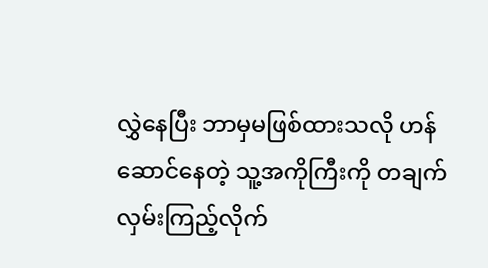လွှဲနေပြီး ဘာမှမဖြစ်ထားသလို ဟန်ဆောင်နေတဲ့ သူ့အကိုကြီးကို တချက်လှမ်းကြည့်လိုက်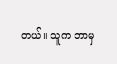တယ်။ သူက ဘာမှ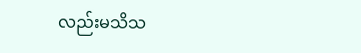လည်းမသိသ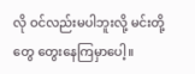လို ဝင်လည်းမပါဘူးလို့ မင်းတို့တွေ တွေးနေကြမှာပေါ့။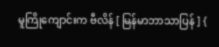မူကြိုကျောင်းက ဗီလိန် [ မြန်မာဘာသာပြန် ] {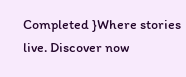Completed }Where stories live. Discover now